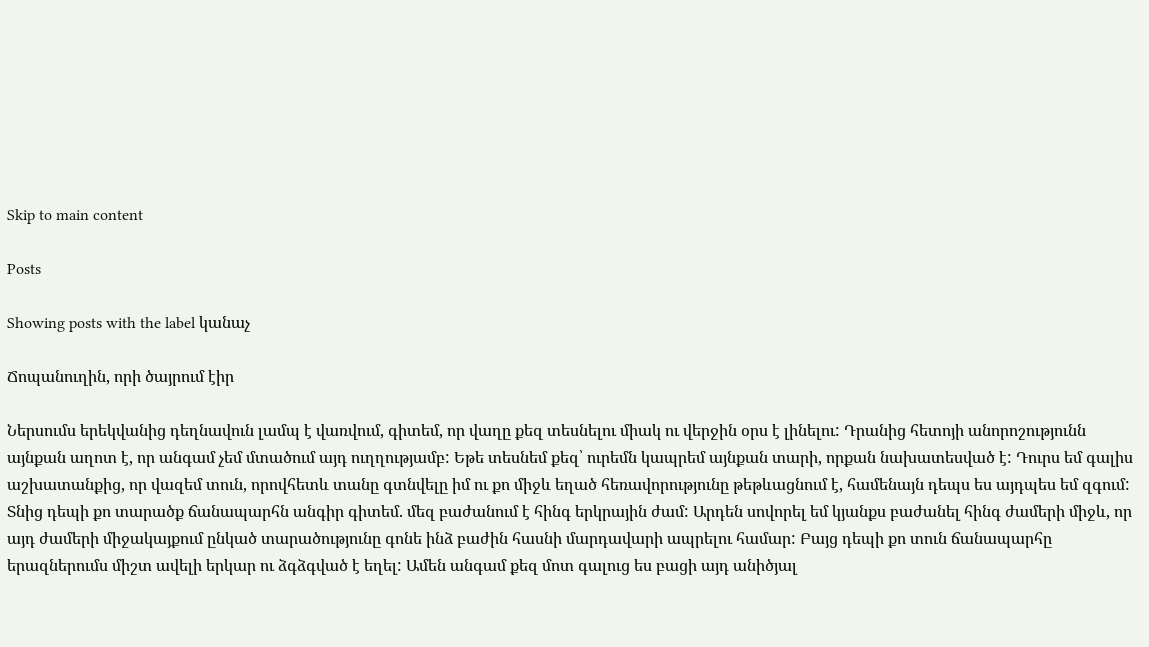Skip to main content

Posts

Showing posts with the label կանաչ

Ճոպանուղին, որի ծայրում էիր

Ներսումս երեկվանից դեղնավուն լամպ է վառվում, գիտեմ, որ վաղը քեզ տեսնելու միակ ու վերջին օրս է լինելու: Դրանից հետոյի անորոշությունն այնքան աղոտ է, որ անգամ չեմ մտածում այդ ուղղությամբ: Եթե տեսնեմ քեզ՝ ուրեմն կապրեմ այնքան տարի, որքան նախատեսված է: Դուրս եմ գալիս աշխատանքից, որ վազեմ տուն, որովհետև տանը գտնվելը իմ ու քո միջև եղած հեռավորությունը թեթևացնում է, համենայն դեպս ես այդպես եմ զգում: Տնից դեպի քո տարածք ճանապարհն անգիր գիտեմ. մեզ բաժանում է հինգ երկրային ժամ: Արդեն սովորել եմ կյանքս բաժանել հինգ ժամերի միջև, որ այդ ժամերի միջակայքում ընկած տարածությունը գոնե ինձ բաժին հասնի մարդավարի ապրելու համար: Բայց դեպի քո տուն ճանապարհը երազներումս միշտ ավելի երկար ու ձգձգված է եղել: Ամեն անգամ քեզ մոտ գալուց ես բացի այդ անիծյալ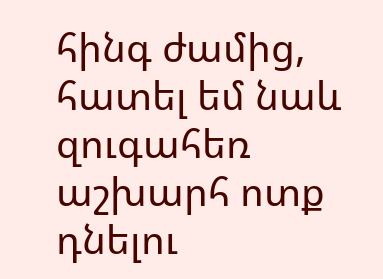հինգ ժամից, հատել եմ նաև զուգահեռ աշխարհ ոտք դնելու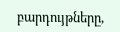բարդույթները,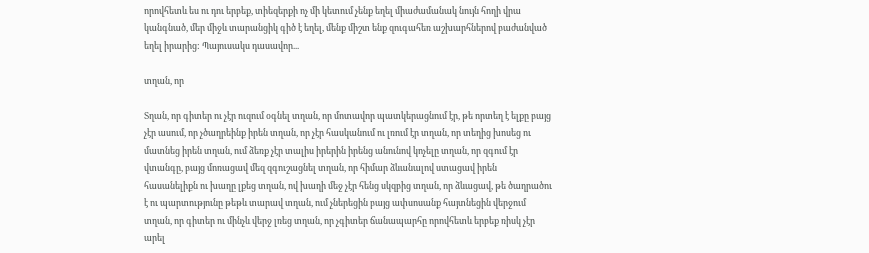որովհետև ես ու դու երբեք, տիեզերքի ոչ մի կետում չենք եղել միաժամանակ նույն հողի վրա կանգնած, մեր միջև տարանցիկ գիծ է եղել, մենք միշտ ենք զուգահեռ աշխարհներով բաժանված եղել իրարից: Պայուսակս դասավոր...

տղան, որ

Տղան, որ գիտեր ու չէր ուզում օգնել տղան, որ մոտավոր պատկերացնում էր, թե որտեղ է ելքը բայց չէր ասում, որ չծաղրեինք իրեն տղան, որ չէր հասկանում ու լռում էր տղան, որ տեղից խոսեց ու մատնեց իրեն տղան, ում ձեռք չէր տալիս իրերին իրենց անունով կոչելը տղան, որ զգում էր վտանգը, բայց մոռացավ մեզ զգուշացնել տղան, որ հիմար ձևանալով ստացավ իրեն հասանելիքն ու խաղը լքեց տղան, ով խաղի մեջ չէր հենց սկզբից տղան, որ ձևացավ, թե ծաղրածու է ու պարտությունը թեթև տարավ տղան, ում չներեցին բայց ափսոսանք հայտնեցին վերջում տղան, որ գիտեր ու մինչև վերջ լռեց տղան, որ չգիտեր ճանապարհը որովհետև երբեք ռիսկ չէր արել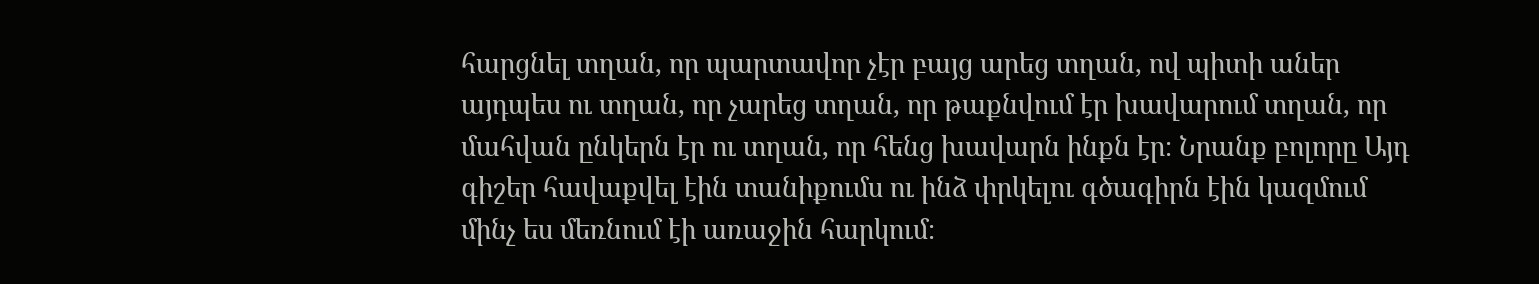հարցնել տղան, որ պարտավոր չէր բայց արեց տղան, ով պիտի աներ այդպես ու տղան, որ չարեց տղան, որ թաքնվում էր խավարում տղան, որ մահվան ընկերն էր ու տղան, որ հենց խավարն ինքն էր։ Նրանք բոլորը Այդ գիշեր հավաքվել էին տանիքումս ու ինձ փրկելու գծագիրն էին կազմում մինչ ես մեռնում էի առաջին հարկում։